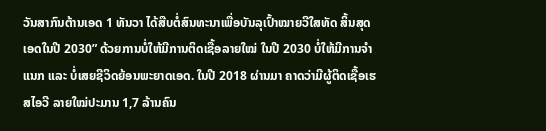ວັນສາກົນຕ້ານເອດ 1 ທັນວາ ໄດ້ສືບຕໍ່ສົນທະນາເພື່ອບັນລຸເປົ້າໝາຍວີໃສທັດ ສິ້ນສຸດເອດໃນປີ 2030” ດ້ວຍການບໍ່ໃຫ້ມີການຕິດເຊື້ອລາຍໃໝ່ ໃນປີ 2030 ບໍ່ໃຫ້ມີການຈໍາແນກ ແລະ ບໍ່ເສຍຊີວິດຍ້ອນພະຍາດເອດ. ໃນປີ 2018 ຜ່ານມາ ຄາດວ່າມີຜູ້ຕິດເຊື້ອເຮສໄອວີ ລາຍໃໝ່ປະມານ 1,7 ລ້ານຄົນ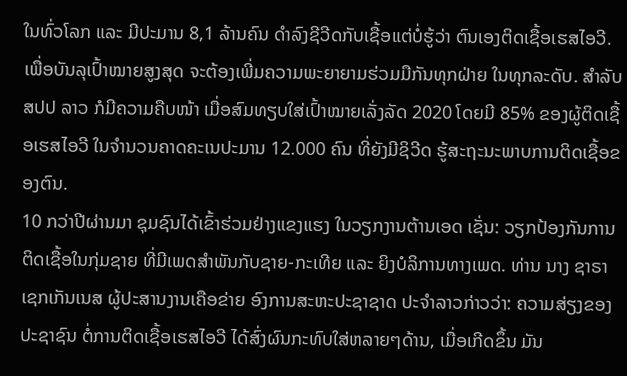ໃນທົ່ວໂລກ ແລະ ມີປະມານ 8,1 ລ້ານຄົນ ດຳລົງຊີວີດກັບເຊື້ອແຕ່ບໍ່ຮູ້ວ່າ ຕົນເອງຕິດເຊື້ອເຮສໄອວີ.
ເພື່ອບັນລຸເປົ້າໝາຍສູງສຸດ ຈະຕ້ອງເພີ່ມຄວາມພະຍາຍາມຮ່ວມມືກັນທຸກຝ່າຍ ໃນທຸກລະດັບ. ສຳລັບ ສປປ ລາວ ກໍມີຄວາມຄືບໜ້າ ເມື່ອສົມທຽບໃສ່ເປົ້າໝາຍເລັ່ງລັດ 2020 ໂດຍມີ 85% ຂອງຜູ້ຕິດເຊື້ອເຮສໄອວີ ໃນຈຳນວນຄາດຄະເນປະມານ 12.000 ຄົນ ທີ່ຍັງມີຊິວີດ ຮູ້ສະຖະນະພາບການຕິດເຊື້ອຂອງຕົນ.
10 ກວ່າປີຜ່ານມາ ຊຸມຊົນໄດ້ເຂົ້າຮ່ວມຢ່າງແຂງແຮງ ໃນວຽກງານຕ້ານເອດ ເຊັ່ນ: ວຽກປ້ອງກັນການຕິດເຊື້ອໃນກຸ່ມຊາຍ ທີ່ມີເພດສຳພັນກັບຊາຍ-ກະເທີຍ ແລະ ຍິງບໍລິການທາງເພດ. ທ່ານ ນາງ ຊາຣາ ເຊກເກັນເນສ ຜູ້ປະສານງານເຄືອຂ່າຍ ອົງການສະຫະປະຊາຊາດ ປະຈໍາລາວກ່າວວ່າ: ຄວາມສ່ຽງຂອງປະຊາຊົນ ຕໍ່ການຕິດເຊື້ອເຮສໄອວີ ໄດ້ສົ່ງຜົນກະທົບໃສ່ຫລາຍໆດ້ານ, ເມື່ອເກີດຂຶ້ນ ມັນ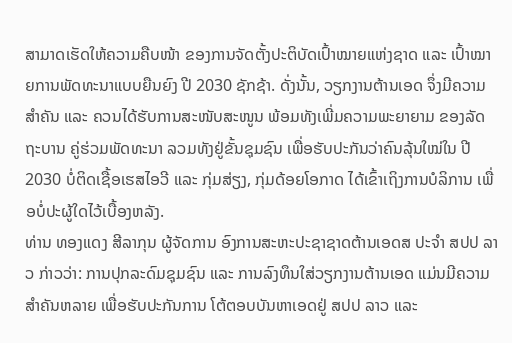ສາມາດເຮັດໃຫ້ຄວາມຄືບໜ້າ ຂອງການຈັດຕັ້ງປະຕິບັດເປົ້າໝາຍແຫ່ງຊາດ ແລະ ເປົ້າໝາຍການພັດທະນາແບບຍືນຍົງ ປີ 2030 ຊັກຊ້າ. ດັ່ງນັ້ນ, ວຽກງານຕ້ານເອດ ຈຶ່ງມີຄວາມສຳຄັນ ແລະ ຄວນໄດ້ຮັບການສະໜັບສະໜູນ ພ້ອມທັງເພີ່ມຄວາມພະຍາຍາມ ຂອງລັດຖະບານ ຄູ່ຮ່ວມພັດທະນາ ລວມທັງຢູ່ຂັ້ນຊຸມຊົນ ເພື່ອຮັບປະກັນວ່າຄົນລຸ້ນໃໝ່ໃນ ປີ 2030 ບໍ່ຕິດເຊື້ອເຮສໄອວີ ແລະ ກຸ່ມສ່ຽງ, ກຸ່ມດ້ອຍໂອກາດ ໄດ້ເຂົ້າເຖິງການບໍລິການ ເພື່ອບໍ່ປະຜູ້ໃດໄວ້ເບື້ອງຫລັງ.
ທ່ານ ທອງແດງ ສີລາກຸນ ຜູ້ຈັດການ ອົງການສະຫະປະຊາຊາດຕ້ານເອດສ ປະຈຳ ສປປ ລາວ ກ່າວວ່າ: ການປຸກລະດົມຊຸມຊົນ ແລະ ການລົງທຶນໃສ່ວຽກງານຕ້ານເອດ ແມ່ນມີຄວາມສຳຄັນຫລາຍ ເພື່ອຮັບປະກັນການ ໂຕ້ຕອບບັນຫາເອດຢູ່ ສປປ ລາວ ແລະ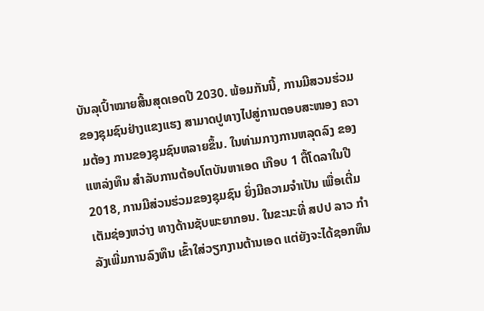ບັນລຸເປົ້າໝາຍສີ້ນສຸດເອດປີ 2030. ພ້ອມກັນນີ້, ການມີສວນຮ່ວມຂອງຊຸມຊົນຢ່າງແຂງແຮງ ສາມາດປູທາງໄປສູ່ການຕອບສະໜອງ ຄວາມຕ້ອງ ການຂອງຊຸມຊົນຫລາຍຂຶ້ນ. ໃນທ່າມກາງການຫລຸດລົງ ຂອງແຫລ່ງທຶນ ສຳລັບການຕ້ອບໂຕບັນຫາເອດ ເກືອບ 1 ຕື້ໂດລາໃນປີ 2018, ການມີສ່ວນຮ່ວມຂອງຊຸມຊົນ ຍິ່ງມີຄວາມຈຳເປັນ ເພື່ອເຕີ່ມເຕັມຊ່ອງຫວ່າງ ທາງດ້ານຊັບພະຍາກອນ. ໃນຂະນະທີ່ ສປປ ລາວ ກຳລັງເພີ່ມການລົງທຶນ ເຂົ້າໃສ່ວຽກງານຕ້ານເອດ ແຕ່ຍັງຈະໄດ້ຊອກທຶນ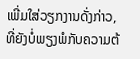ເພີ່ມໃສ່ວຽກງານດັ່ງກ່າວ, ທີ່ຍັງບໍ່ພຽງພໍກັບຄວາມຕ້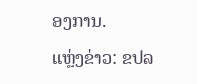ອງການ.
ແຫຼ່ງຂ່າວ: ຂປລ